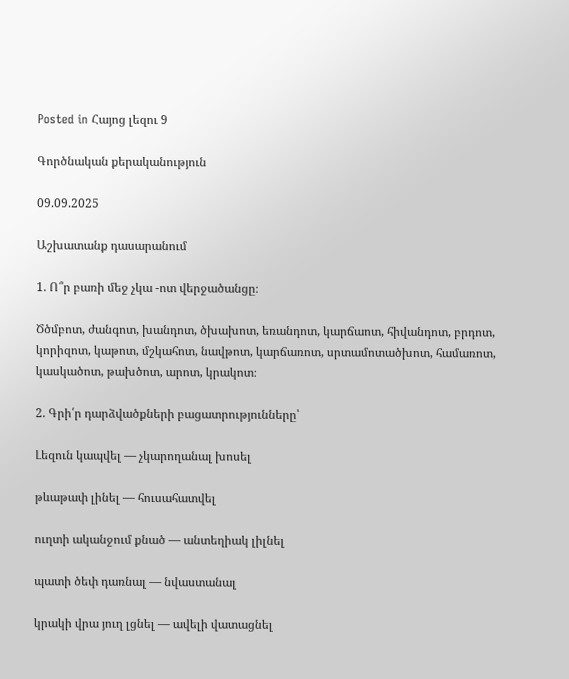Posted in Հայոց լեզու 9

Գործնական քերականություն

09.09.2025

Աշխատանք դասարանում

1. Ո՞ր բառի մեջ չկա -ոտ վերջածանցը։

Ծծմբոտ, ժանգոտ, խանդոտ, ծխախոտ, եռանդոտ, կարճաոտ, հիվանդոտ, բրդոտ, կորիզոտ, կաթոտ, մշկահոտ, նավթոտ, կարճառոտ, սրտամոտածխոտ, համառոտ, կասկածոտ, թախծոտ, արոտ, կրակոտ։

2. Գրի՛ր դարձվածքների բացատրությունները՝

Լեզուն կապվել — չկարողանալ խոսել

թևաթափ լինել — հուսահատվել

ուղտի ականջում քնած — անտեղիակ լիլնել

պատի ծեփ դառնալ — նվաստանալ

կրակի վրա յուղ լցնել — ավելի վատացնել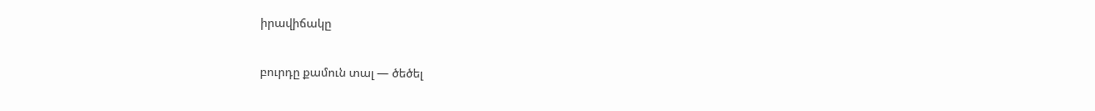իրավիճակը

բուրդը քամուն տալ — ծեծել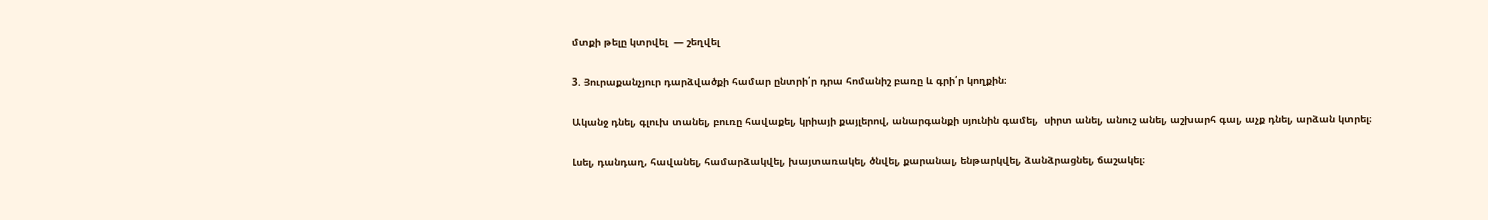մտքի թելը կտրվել  — շեղվել

3. Յուրաքանչյուր դարձվածքի համար ընտրի՛ր դրա հոմանիշ բառը և գրի՛ր կողքին։

Ականջ դնել, գլուխ տանել, բուռը հավաքել, կրիայի քայլերով, անարգանքի սյունին գամել,  սիրտ անել, անուշ անել, աշխարհ գալ, աչք դնել, արձան կտրել։

Լսել, դանդաղ, հավանել, համարձակվել, խայտառակել, ծնվել, քարանալ, ենթարկվել, ձանձրացնել, ճաշակել։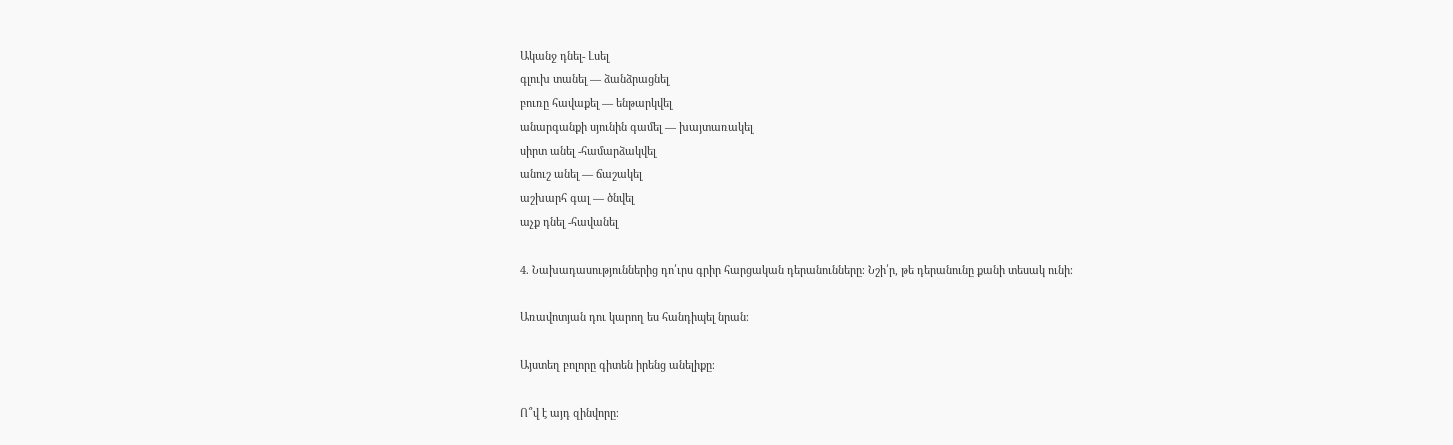Ականջ դնել- Լսել
գլուխ տանել — ձանձրացնել
բուռը հավաքել — ենթարկվել
անարգանքի սյունին գամել — խայտառակել
սիրտ անել -համարձակվել
անուշ անել — ճաշակել
աշխարհ գալ — ծնվել
աչք դնել -հավանել

4. Նախադասություններից դո՛ւրս գրիր հարցական դերանունները։ Նշի՛ր, թե դերանունը քանի տեսակ ունի։

Առավոտյան դու կարող ես հանդիպել նրան։

Այստեղ բոլորը գիտեն իրենց անելիքը։

Ո՞վ է այդ զինվորը։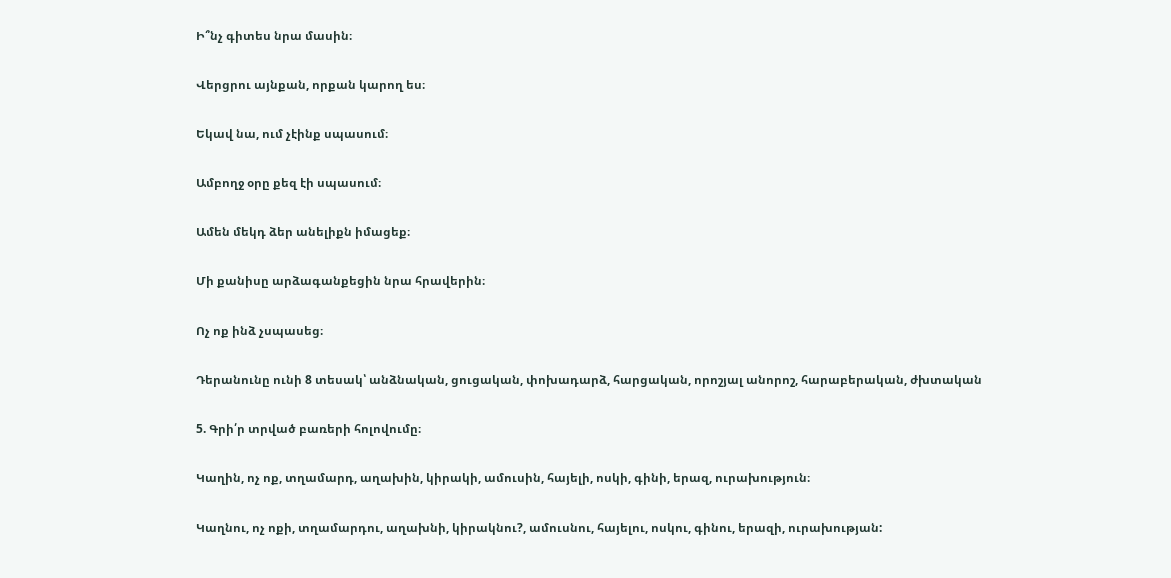Ի՞նչ գիտես նրա մասին։

Վերցրու այնքան, որքան կարող ես։

Եկավ նա, ում չէինք սպասում։

Ամբողջ օրը քեզ էի սպասում։

Ամեն մեկդ ձեր անելիքն իմացեք։

Մի քանիսը արձագանքեցին նրա հրավերին։

Ոչ ոք ինձ չսպասեց։

Դերանունը ունի 8 տեսակ՝ անձնական, ցուցական, փոխադարձ, հարցական, որոշյալ անորոշ, հարաբերական, ժխտական

5. Գրի՛ր տրված բառերի հոլովումը։

Կաղին, ոչ ոք, տղամարդ, աղախին, կիրակի, ամուսին, հայելի, ոսկի, գինի, երազ, ուրախություն։

Կաղնու, ոչ ոքի, տղամարդու, աղախնի, կիրակնու?, ամուսնու, հայելու, ոսկու, գինու, երազի, ուրախության: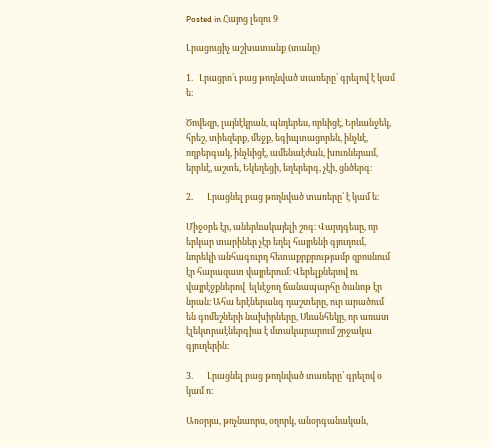Posted in Հայոց լեզու 9

Լրացուցիչ աշխատանք (տանը)

1.   Լրացրո՛ւ բաց թողնված տառերը՝ գրելով է կամ ե։

Ծովեզր, լայնէկրան, պնդերես, որևիցէ, Երևանջեկ, հրեշ, տիեզերք, մեջք, եգիպտացորեն, ինչևէ, ողբերգակ, ինչևիցէ, ամենաէժան, խուռներամ, երբևէ, աշտե, Եկեղեցի, եղերերգ, չէի, ցնծերգ։

2.       Լրացնել բաց թողնված տառերը՝ է կամ ե։

Միջօրե էր, աներևակայելի շոգ։ Վարդգեսը, որ երկար տարիներ չէր եղել հայրենի գյուղում, նորեկի անհագուրդ հետաքրքրությամբ զբոսնում էր հարազատ վայրերում։ Վերելքներով ու վայրէջքներով  ելևէջող ճանապարհը ծանոթ էր նրան։ Ահա երէներանգ դաշտերը, ուր արածում են գոմեշների նախիրները, Սևանհեկը, որ առատ էլեկտրաէներգիա է մտակարարում շրջակա գյուղերին։

3.       Լրացնել բաց թողնված տառերը՝ գրելով օ կամ ո։

Առօրյա, թռչնաորս, օղորկ, անօրգանական,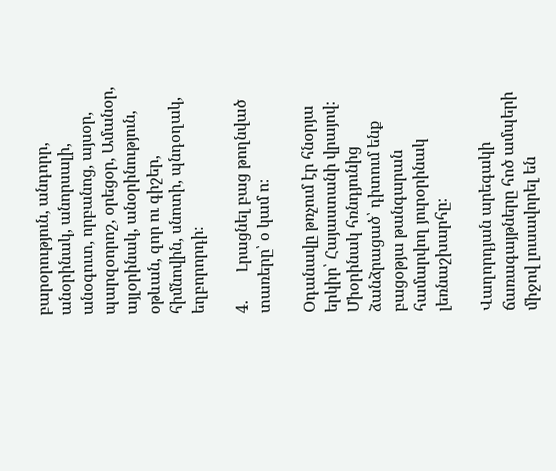բարօրություն, անդորր, անօրինակ, անորսալի, անօգուտ, որբանոց, այսօր, պարզօորոշ, օրեցօր, Ամանօր, այլօրինակ, անօրինություն, օթևան, զոր ու գիշեր, հիմնովին, սնոտի, պնդօղակ, եղբորորդի։

4.       Լրացնել բաց թողնված տառերը՝ օ կամ ո։

Օդանավը թռչում էր հնօրյա երկիր՝ Հայաստանի վրայով։ Միօրինակ հռնդյունից ձանձրացած՝ դիտում ենք բացօթյա թանգարան համարվող յուրօրինակ լեռնաշխարհը։

Վաղորդյան արեգակի ճառագայթները հոծ ամպերի միջով լուսավորել են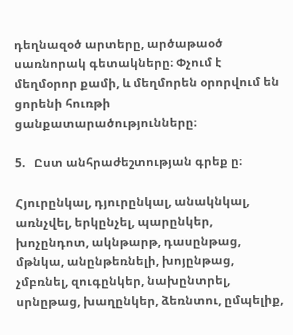դեղնազօծ արտերը, արծաթաօծ սառնորակ գետակները։ Փչում է մեղմօրոր քամի, և մեղմորեն օրորվում են ցորենի հուռթի ցանքատարածությունները։

5.   Ըստ անհրաժեշտության գրեք ը։

Հյուրընկալ, դյուրընկալ, անակնկալ, առնչվել, երկընչել, պարընկեր, խոչընդոտ, ակնթարթ, դասընթաց, մթնկա, անընթեռնելի, խոյընթաց, չմբռնել, զուգընկեր, նախընտրել, սրնըթաց, խաղընկեր, ձեռնտու, ըմպելիք,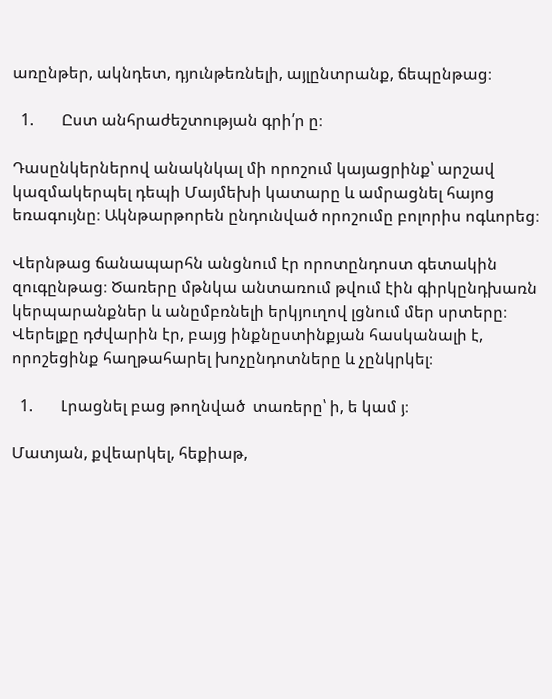առընթեր, ակնդետ, դյունթեռնելի, այլընտրանք, ճեպընթաց։

  1.       Ըստ անհրաժեշտության գրի՛ր ը։

Դասընկերներով անակնկալ մի որոշում կայացրինք՝ արշավ կազմակերպել դեպի Մայմեխի կատարը և ամրացնել հայոց եռագույնը։ Ակնթարթորեն ընդունված որոշումը բոլորիս ոգևորեց։

Վերնթաց ճանապարհն անցնում էր որոտընդոստ գետակին զուգընթաց։ Ծառերը մթնկա անտառում թվում էին գիրկընդխառն կերպարանքներ և անըմբռնելի երկյուղով լցնում մեր սրտերը։ Վերելքը դժվարին էր, բայց ինքնըստինքյան հասկանալի է, որոշեցինք հաղթահարել խոչընդոտները և չընկրկել։

  1.       Լրացնել բաց թողնված  տառերը՝ ի, ե կամ յ։

Մատյան, քվեարկել, հեքիաթ,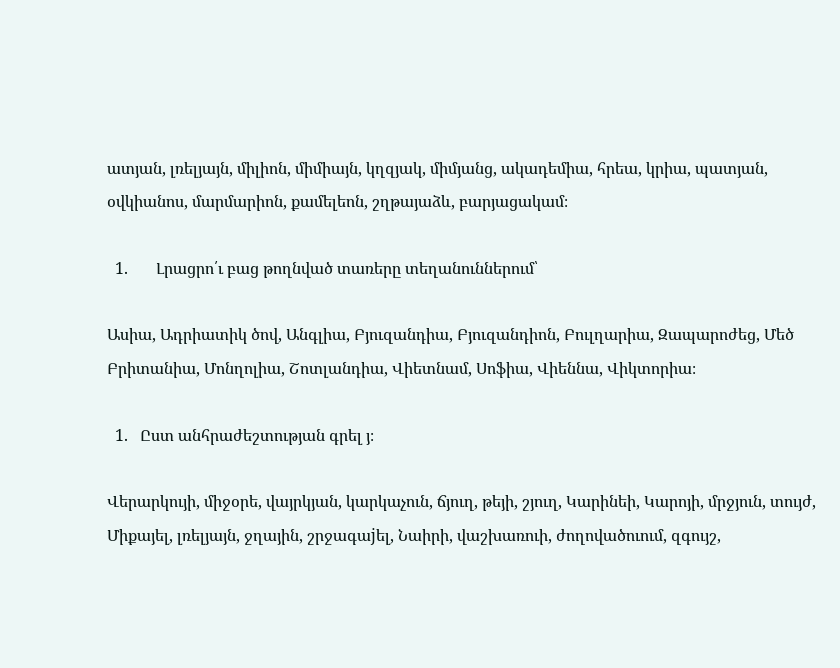ատյան, լռելյայն, միլիոն, միմիայն, կղզյակ, միմյանց, ակադեմիա, հրեա, կրիա, պատյան, օվկիանոս, մարմարիոն, քամելեոն, շղթայաձև, բարյացակամ։

  1.       Լրացրո՛ւ բաց թողնված տառերը տեղանուններում՝

Ասիա, Ադրիատիկ ծով, Անգլիա, Բյուզանդիա, Բյուզանդիոն, Բուլղարիա, Զապարոժեց, Մեծ Բրիտանիա, Մոնղոլիա, Շոտլանդիա, Վիետնամ, Սոֆիա, Վիեննա, Վիկտորիա։

  1.   Ըստ անհրաժեշտության գրել յ։

Վերարկույի, միջօրե, վայրկյան, կարկաչուն, ճյուղ, թեյի, շյուղ, Կարինեի, Կարոյի, մրջյուն, տույժ, Միքայել, լռելյայն, ջղային, շրջագաjել, Նաիրի, վաշխառուի, ժողովածուում, զգույշ,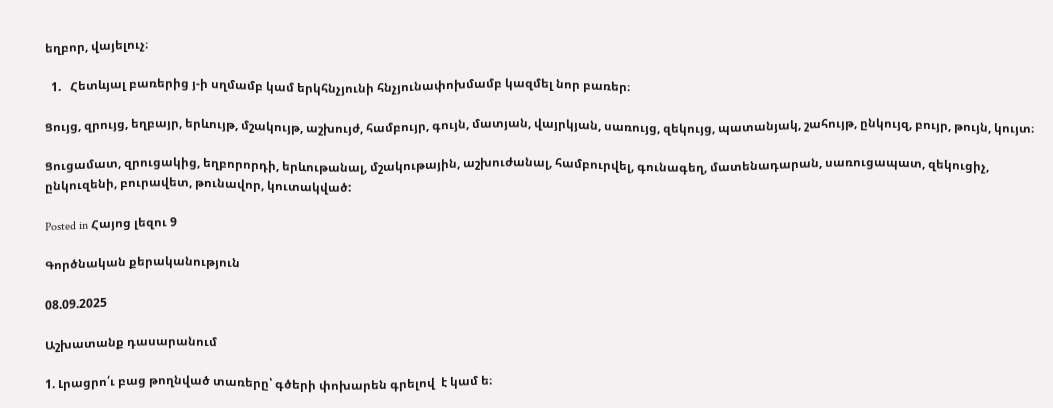եղբոր, վայելուչ։

  1.   Հետևյալ բառերից յ-ի սղմամբ կամ երկհնչյունի հնչյունափոխմամբ կազմել նոր բառեր։

Ցույց, զրույց, եղբայր, երևույթ, մշակույթ, աշխույժ, համբույր, գույն, մատյան, վայրկյան, սառույց, զեկույց, պատանյակ, շահույթ, ընկույզ, բույր, թույն, կույտ։

Ցուցամատ, զրուցակից, եղբորորդի, երևութանալ, մշակութային, աշխուժանալ, համբուրվել, գունագեղ, մատենադարան, սառուցապատ, զեկուցիչ, ընկուզենի, բուրավետ, թունավոր, կուտակված:

Posted in Հայոց լեզու 9

Գործնական քերականություն

08.09.2025

Աշխատանք դասարանում

1. Լրացրո՛ւ բաց թողնված տառերը՝ գծերի փոխարեն գրելով  է կամ ե։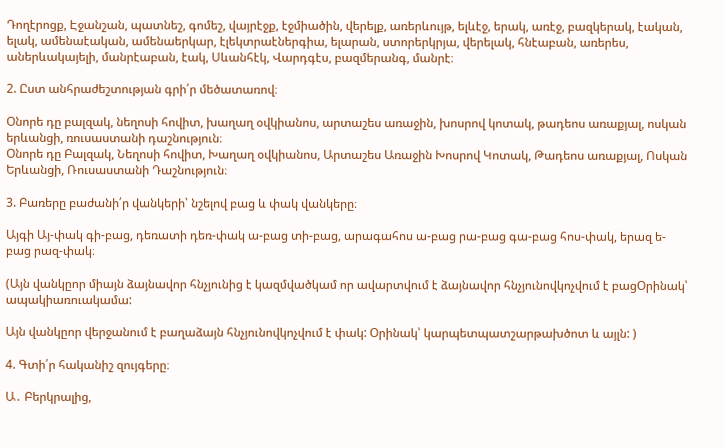Դողէրոցք, Էջանշան, պատնեշ, գոմեշ, վայրէջք, էջմիածին, վերելք, առերևույթ, ելևէջ, երակ, առէջ, բազկերակ, էական, ելակ, ամենաէական, ամենաերկար, էլեկտրաէներգիա, ելարան, ստորերկրյա, վերելակ, հնէաբան, առերես, աներևակայելի, մանրէաբան, էակ, Սևանհէկ, Վարդգէս, բազմերանգ, մանրէ։

2. Ըստ անհրաժեշտության գրի՛ր մեծատառով։

Օնորե դը բալզակ, նեղոսի հովիտ, խաղաղ օվկիանոս, արտաշես առաջին, խոսրով կոտակ, թադեոս առաքյալ, ոսկան երևանցի, ռուսաստանի դաշնություն։
Օնորե դը Բալզակ, Նեղոսի հովիտ, Խաղաղ օվկիանոս, Արտաշես Առաջին Խոսրով Կոտակ, Թադեոս առաքյալ, Ոսկան Երևանցի, Ռուսաստանի Դաշնություն։

3. Բառերը բաժանի՛ր վանկերի՝ նշելով բաց և փակ վանկերը։

Այգի Այ-փակ գի-բաց, դեռատի դեռ-փակ ա-բաց տի-բաց, արագահոս ա-բաց րա-բաց գա-բաց հոս-փակ, երազ ե-բաց րազ-փակ։

(Այն վանկըոր միայն ձայնավոր հնչյունից է կազմվածկամ որ ավարտվում է ձայնավոր հնչյունովկոչվում է բացՕրինակ՝ ապակիառուակամա:

Այն վանկըոր վերջանում է բաղաձայն հնչյունովկոչվում է փակ: Օրինակ՝ կարպետպատշարթախծոտ և այլն: )

4. Գտի՛ր հականիշ զույգերը։

Ա․ Բերկրալից,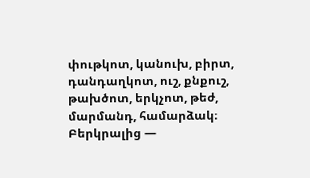փութկոտ, կանուխ, բիրտ, դանդաղկոտ, ուշ, քնքուշ, թախծոտ, երկչոտ, թեժ, մարմանդ, համարձակ։
Բերկրալից —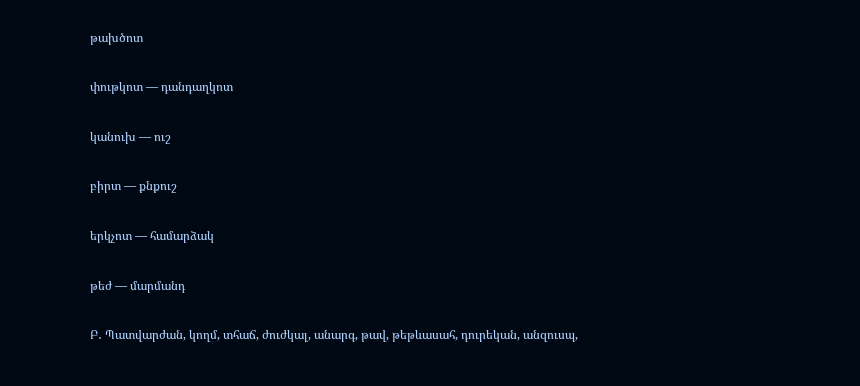թախծոտ

փութկոտ — դանդաղկոտ

կանուխ — ուշ

բիրտ — քնքուշ

երկչոտ — համարձակ

թեժ — մարմանդ

Բ․ Պատվարժան, կողմ, տհաճ, ժուժկալ, անարգ, թավ, թեթևասահ, դուրեկան, անզուսպ,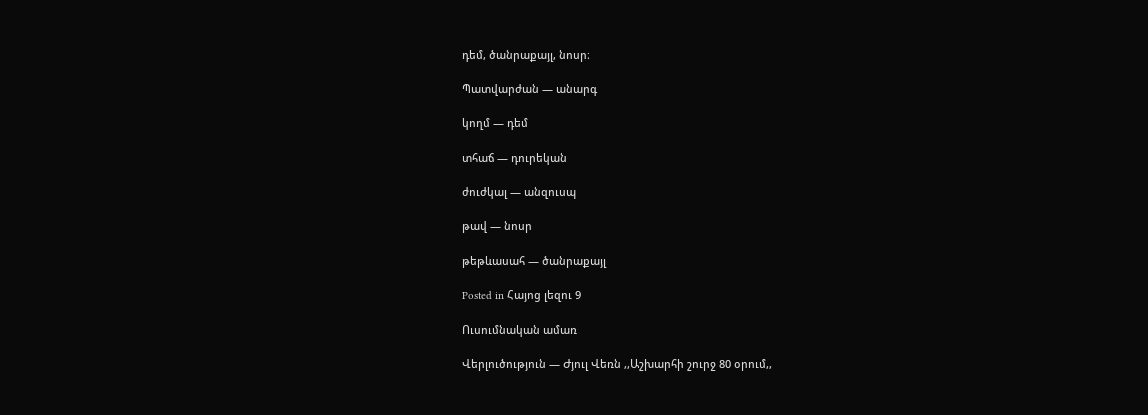դեմ, ծանրաքայլ, նոսր։

Պատվարժան — անարգ

կողմ — դեմ

տհաճ — դուրեկան

ժուժկալ — անզուսպ

թավ — նոսր

թեթևասահ — ծանրաքայլ

Posted in Հայոց լեզու 9

Ուսումնական ամառ

Վերլուծություն — Ժյուլ Վեռն ,,Աշխարհի շուրջ 80 օրում,,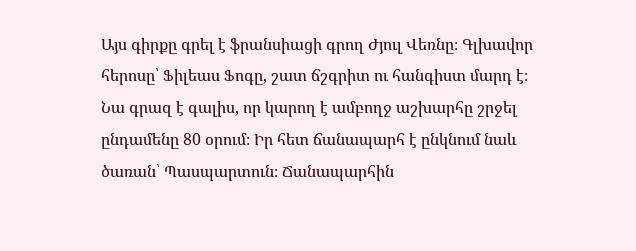Այս գիրքը գրել է ֆրանսիացի գրող Ժյուլ Վեռնը։ Գլխավոր հերոսը՝ Ֆիլեաս Ֆոգը, շատ ճշգրիտ ու հանգիստ մարդ է։ Նա գրազ է գալիս, որ կարող է ամբողջ աշխարհը շրջել ընդամենը 80 օրում։ Իր հետ ճանապարհ է ընկնում նաև ծառան՝ Պասպարտուն։ Ճանապարհին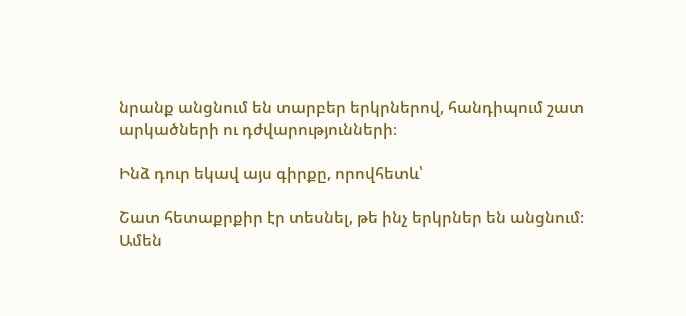նրանք անցնում են տարբեր երկրներով, հանդիպում շատ արկածների ու դժվարությունների։

Ինձ դուր եկավ այս գիրքը, որովհետև՝

Շատ հետաքրքիր էր տեսնել, թե ինչ երկրներ են անցնում։
Ամեն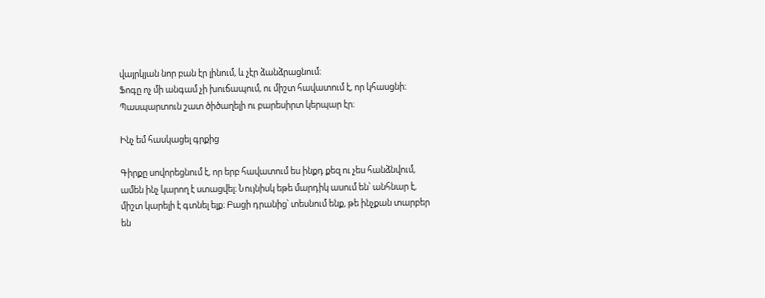վայրկյան նոր բան էր լինում, և չէր ձանձրացնում։
Ֆոգը ոչ մի անգամ չի խուճապում, ու միշտ հավատում է, որ կհասցնի։
Պասպարտուն շատ ծիծաղելի ու բարեսիրտ կերպար էր։

Ինչ եմ հասկացել գրքից

Գիրքը սովորեցնում է, որ երբ հավատում ես ինքդ քեզ ու չես հանձնվում, ամեն ինչ կարող է ստացվել։ Նույնիսկ եթե մարդիկ ասում են՝ անհնար է, միշտ կարելի է գտնել ելք։ Բացի դրանից՝ տեսնում ենք, թե ինչքան տարբեր են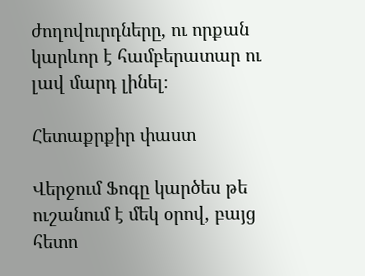ժողովուրդները, ու որքան կարևոր է համբերատար ու լավ մարդ լինել։

Հետաքրքիր փաստ

Վերջում Ֆոգը կարծես թե ուշանում է մեկ օրով, բայց հետո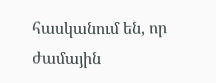հասկանում են, որ ժամային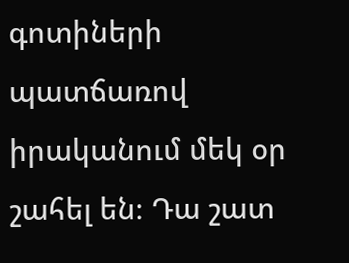գոտիների պատճառով իրականում մեկ օր շահել են։ Դա շատ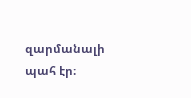զարմանալի պահ էր։